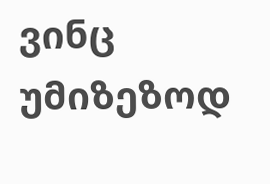ვინც უმიზეზოდ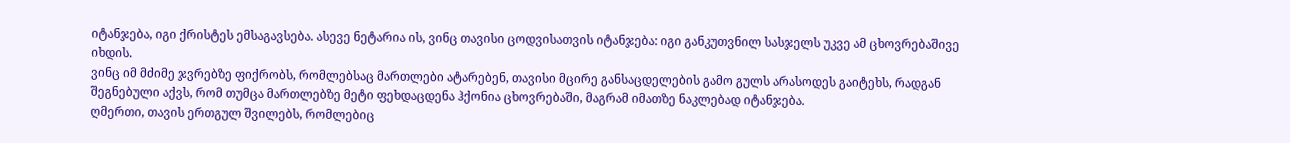იტანჯება, იგი ქრისტეს ემსაგავსება. ასევე ნეტარია ის, ვინც თავისი ცოდვისათვის იტანჯება: იგი განკუთვნილ სასჯელს უკვე ამ ცხოვრებაშივე იხდის.
ვინც იმ მძიმე ჯვრებზე ფიქრობს, რომლებსაც მართლები ატარებენ, თავისი მცირე განსაცდელების გამო გულს არასოდეს გაიტეხს, რადგან შეგნებული აქვს, რომ თუმცა მართლებზე მეტი ფეხდაცდენა ჰქონია ცხოვრებაში, მაგრამ იმათზე ნაკლებად იტანჯება.
ღმერთი, თავის ერთგულ შვილებს, რომლებიც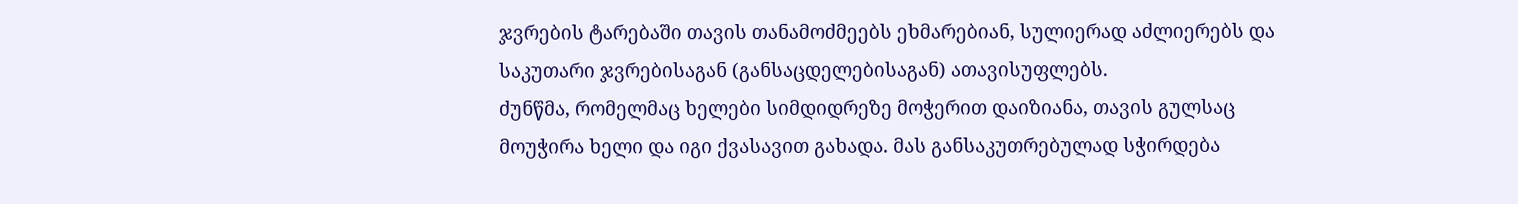ჯვრების ტარებაში თავის თანამოძმეებს ეხმარებიან, სულიერად აძლიერებს და საკუთარი ჯვრებისაგან (განსაცდელებისაგან) ათავისუფლებს.
ძუნწმა, რომელმაც ხელები სიმდიდრეზე მოჭერით დაიზიანა, თავის გულსაც მოუჭირა ხელი და იგი ქვასავით გახადა. მას განსაკუთრებულად სჭირდება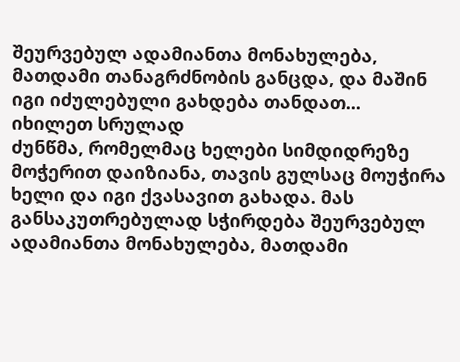შეურვებულ ადამიანთა მონახულება, მათდამი თანაგრძნობის განცდა, და მაშინ იგი იძულებული გახდება თანდათ...
იხილეთ სრულად
ძუნწმა, რომელმაც ხელები სიმდიდრეზე მოჭერით დაიზიანა, თავის გულსაც მოუჭირა ხელი და იგი ქვასავით გახადა. მას განსაკუთრებულად სჭირდება შეურვებულ ადამიანთა მონახულება, მათდამი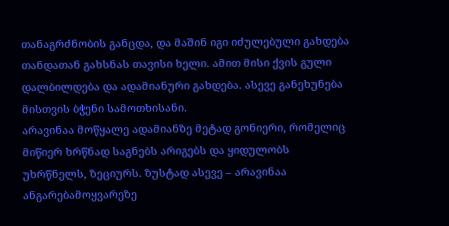თანაგრძნობის განცდა, და მაშინ იგი იძულებული გახდება თანდათან გახსნას თავისი ხელი. ამით მისი ქვის გული დალბილდება და ადამიანური გახდება. ასევე განეხუნება მისთვის ბჭენი სამოთხისანი.
არავინაა მოწყალე ადამიანზე მეტად გონიერი, რომელიც მიწიერ ხრწნად საგნებს არიგებს და ყიდულობს უხრწნელს, ზეციურს. ზუსტად ასევე – არავინაა ანგარებამოყვარეზე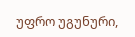უფრო უგუნური,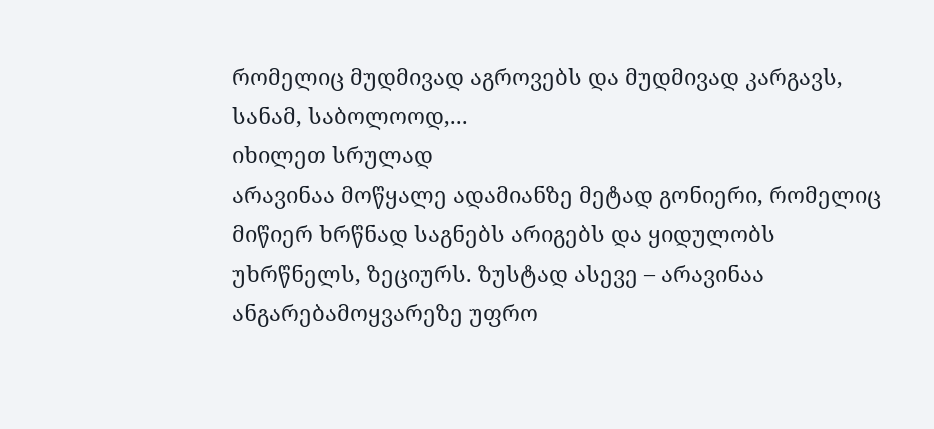რომელიც მუდმივად აგროვებს და მუდმივად კარგავს, სანამ, საბოლოოდ,...
იხილეთ სრულად
არავინაა მოწყალე ადამიანზე მეტად გონიერი, რომელიც მიწიერ ხრწნად საგნებს არიგებს და ყიდულობს უხრწნელს, ზეციურს. ზუსტად ასევე – არავინაა ანგარებამოყვარეზე უფრო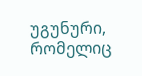უგუნური, რომელიც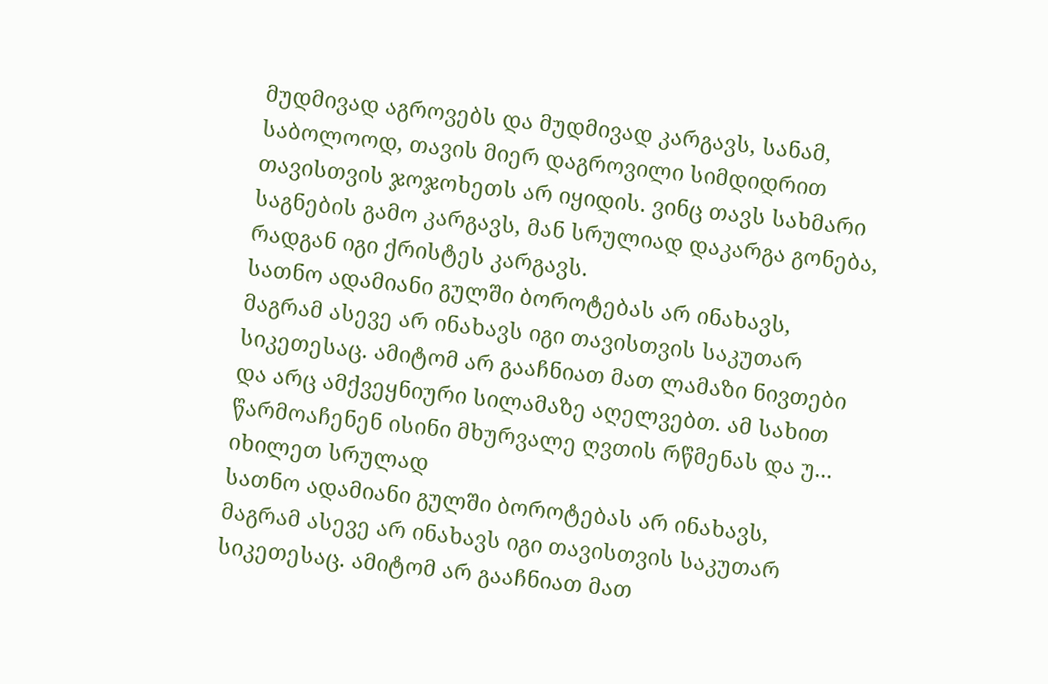მუდმივად აგროვებს და მუდმივად კარგავს, სანამ, საბოლოოდ, თავის მიერ დაგროვილი სიმდიდრით თავისთვის ჯოჯოხეთს არ იყიდის. ვინც თავს სახმარი საგნების გამო კარგავს, მან სრულიად დაკარგა გონება, რადგან იგი ქრისტეს კარგავს.
სათნო ადამიანი გულში ბოროტებას არ ინახავს, მაგრამ ასევე არ ინახავს იგი თავისთვის საკუთარ სიკეთესაც. ამიტომ არ გააჩნიათ მათ ლამაზი ნივთები და არც ამქვეყნიური სილამაზე აღელვებთ. ამ სახით წარმოაჩენენ ისინი მხურვალე ღვთის რწმენას და უ...
იხილეთ სრულად
სათნო ადამიანი გულში ბოროტებას არ ინახავს, მაგრამ ასევე არ ინახავს იგი თავისთვის საკუთარ სიკეთესაც. ამიტომ არ გააჩნიათ მათ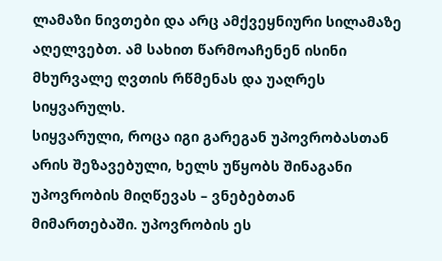ლამაზი ნივთები და არც ამქვეყნიური სილამაზე აღელვებთ. ამ სახით წარმოაჩენენ ისინი მხურვალე ღვთის რწმენას და უაღრეს სიყვარულს.
სიყვარული, როცა იგი გარეგან უპოვრობასთან არის შეზავებული, ხელს უწყობს შინაგანი უპოვრობის მიღწევას – ვნებებთან მიმართებაში. უპოვრობის ეს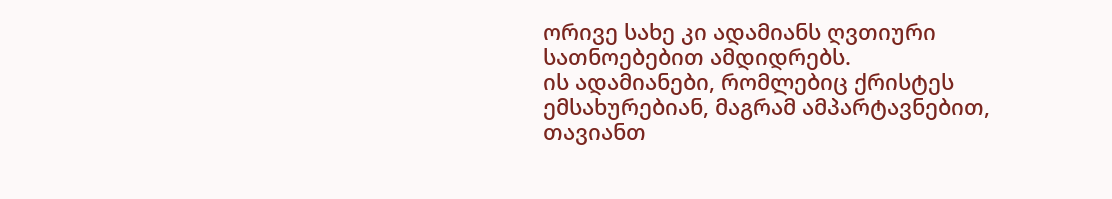ორივე სახე კი ადამიანს ღვთიური სათნოებებით ამდიდრებს.
ის ადამიანები, რომლებიც ქრისტეს ემსახურებიან, მაგრამ ამპარტავნებით, თავიანთ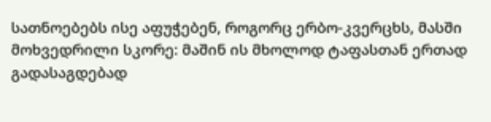სათნოებებს ისე აფუჭებენ, როგორც ერბო-კვერცხს, მასში მოხვედრილი სკორე: მაშინ ის მხოლოდ ტაფასთან ერთად გადასაგდებად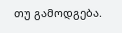თუ გამოდგება.